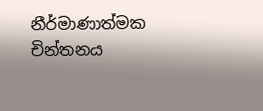නීර්මාණාත්මක චින්තනය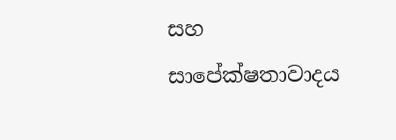සහ සාපේක්ෂතාවාදය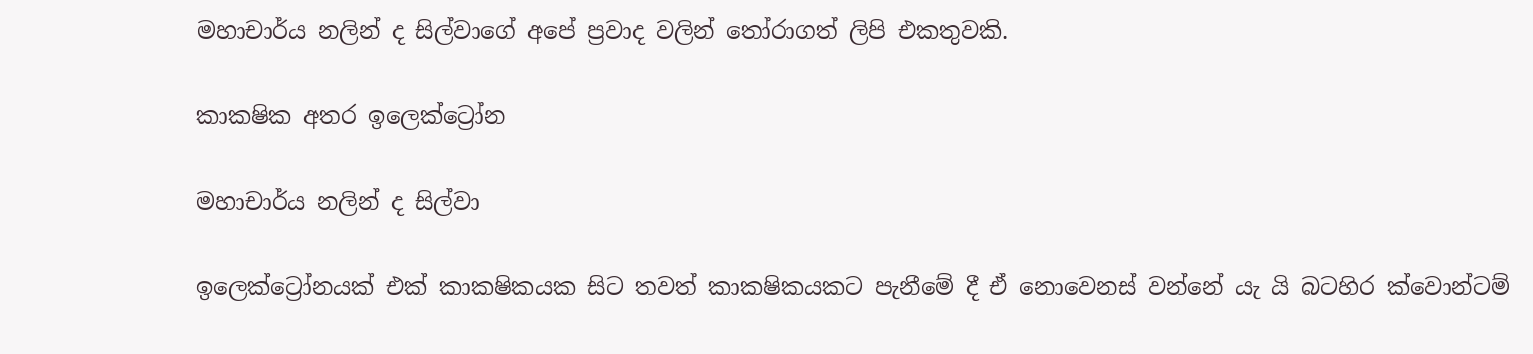මහාචාර්ය නලින් ද සිල්වාගේ අපේ ප්‍රවාද වලින් තෝරාගත් ලිපි එකතුවකි.

කාකෂික අතර ඉලෙක්ට්‍රෝන

මහාචාර්ය නලින් ද සිල්වා

ඉලෙක්ට්‍රෝනයක් එක් කාකෂිකයක සිට තවත් කාකෂිකයකට පැනීමේ දී ඒ නොවෙනස් වන්නේ යැ යි බටහිර ක්වොන්ටම්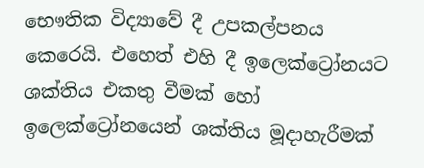භෞතික විද්‍යාවේ දී උපකල්පනය කෙරෙයි. එහෙත් එහි දී ඉලෙක්ට්‍රෝනයට ශක්තිය එකතු වීමක් හෝ ඉලෙක්ට්‍රෝනයෙන් ශක්තිය මූදාහැරීමක්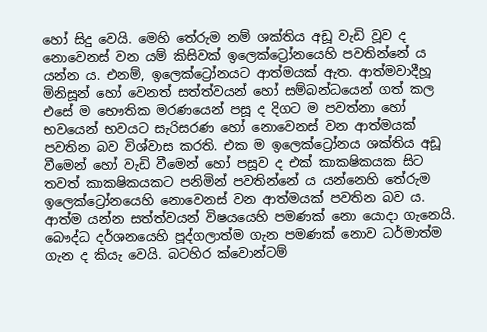හෝ සිදු වෙයි. මෙහි තේරුම නම් ශක්තිය අඩූ වැඩි වූව ද නොවෙනස් වන යම් කිසිවක් ඉලෙක්ට්‍රෝනයෙහි පවතින්නේ ය යන්න ය. එනම්, ඉලෙක්ට්‍රෝනයට ආත්මයක් ඇත. ආත්මවාදීහූ මිනිසූන් හෝ වෙනත් සත්ත්වයන් හෝ සම්බන්ධයෙන් ගත් කල එසේ ම භෞතික මරණයෙන් පසූ ද දිගට ම පවත්නා හෝ භවයෙන් භවයට සැරිසරණ හෝ නොවෙනස් වන ආත්මයක් පවතින බව විශ්වාස කරති. එක ම ඉලෙක්ට්‍රෝනය ශක්තිය අඩූ වීමෙන් හෝ වැඩි වීමෙන් හෝ පසූව ද එක් කාකෂිකයක සිට තවත් කාකෂිකයකට පනිමින් පවතින්නේ ය යන්නෙහි තේරුම ඉලෙක්ට්‍රෝනයෙහි නොවෙනස් වන ආත්මයක් පවතින බව ය. ආත්ම යන්න සත්ත්වයන් විෂයයෙහි පමණක් නො යොදා ගැනෙයි. බෞද්ධ දර්ශනයෙහි පූද්ගලාත්ම ගැන පමණක් නොව ධර්මාත්ම ගැන ද කියැ වෙයි. බටහිර ක්වොන්ටම්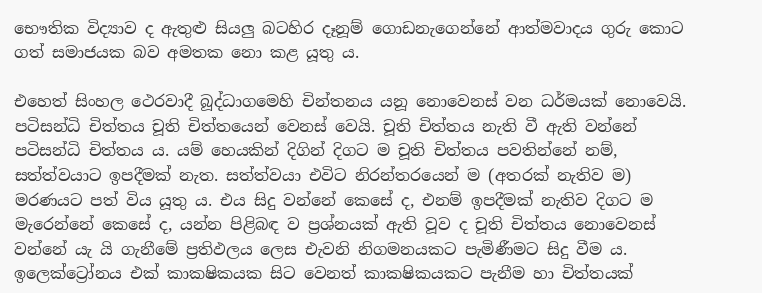භෞතික විද්‍යාව ද ඇතුළු සියලු බටහිර දෑනූම් ගොඩනැගෙන්නේ ආත්මවාදය ගුරු කොට ගත් සමාජයක බව අමතක නො කළ යූතු ය.

එහෙත් සිංහල ථෙරවාදී බූද්ධාගමෙහි චින්තනය යනූ නොවෙනස් වන ධර්මයක් නොවෙයි. පටිසන්ධි චිත්තය චූති චිත්තයෙන් වෙනස් වෙයි. චූති චිත්තය නැති වී ඇති වන්නේ පටිසන්ධි චිත්තය ය. යම් හෙයකින් දිගින් දිගට ම චූති චිත්තය පවතින්නේ නම්, සත්ත්වයාට ඉපදීමක් නැත. සත්ත්වයා එවිට නිරන්තරයෙන් ම (අතරක් නැතිව ම) මරණයට පත් විය යූතු ය. එය සිදු වන්නේ කෙසේ ද, එනම් ඉපදීමක් නැතිව දිගට ම මැරෙන්නේ කෙසේ ද, යන්න පිළිබඳ ව ප්‍රශ්නයක් ඇති වූව ද චූති චිත්තය නොවෙනස් වන්නේ යැ යි ගැනීමේ ප්‍රතිඵලය ලෙස එැවනි නිගමනයකට පැමිණීමට සිදු වීම ය. ඉලෙක්ට්‍රෝනය එක් කාකෂිකයක සිට වෙනත් කාකෂිකයකට පැනීම හා චිත්තයක්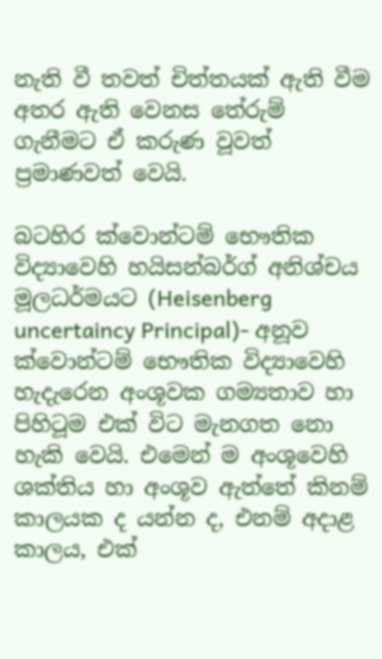නැති වී තවත් චිත්තයක් ඇති වීම අතර ඇති වෙනස තේරුම් ගැනීමට ඒ කරුණ වූවත් ප්‍රමාණවත් වෙයි.

බටහිර ක්වොන්ටම් භෞතික විද්‍යාවෙහි හයිසන්බර්ග් අනිශ්චය මූලධර්මයට (Heisenberg uncertaincy Principal)- අනූව ක්වොන්ටම් භෞතික විද්‍යාවෙහි හැදැරෙන අංශූවක ගම්‍යතාව හා පිහිටූම එක් විට මැනගත නො හැකි වෙයි. එමෙන් ම අංශූවෙහි ශක්තිය හා අංශූව ඇත්තේ කිනම් කාලයක ද යන්න ද, එනම් අදාළ කාලය, එක්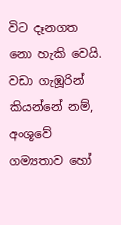විට දෑනගත නො හැකි වෙයි. වඩා ගැඹූරින් කියන්නේ නම්, අංශූවේ ගම්‍යතාව හෝ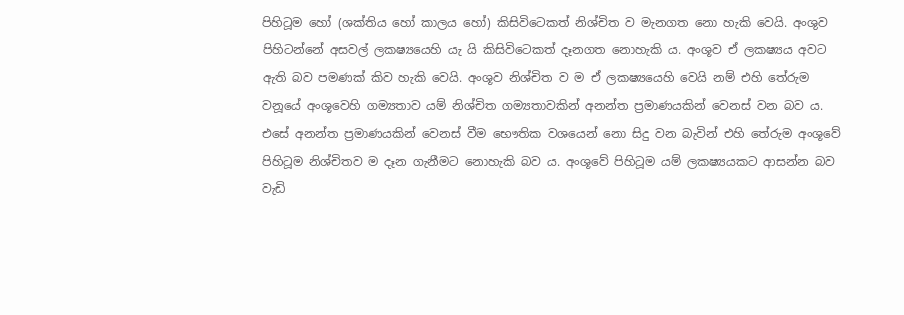පිහිටූම හෝ (ශක්තිය හෝ කාලය හෝ) කිසිවිටෙකත් නිශ්චිත ව මැනගත නො හැකි වෙයි. අංශුව පිහිටන්නේ අසවල් ලකෂ්‍යයෙහි යැ යි කිසිවිටෙකත් දෑනගත නොහැකි ය. අංශූව ඒ ලකෂ්‍යය අවට ඇති බව පමණක් කිව හැකි වෙයි. අංශූව නිශ්චිත ව ම ඒ ලකෂ්‍යයෙහි වෙයි නම් එහි තේරුම වනූයේ අංශූවෙහි ගම්‍යතාව යම් නිශ්චිත ගම්‍යතාවකින් අනන්ත ප්‍රමාණයකින් වෙනස් වන බව ය. එසේ අනන්ත ප්‍රමාණයකින් වෙනස් වීම භෞතික වශයෙන් නො සිදු වන බැවින් එහි තේරුම අංශූවේ පිහිටූම නිශ්චිතව ම දෑන ගැනීමට නොහැකි බව ය. අංශූවේ පිහිටූම යම් ලකෂ්‍යයකට ආසන්න බව වැඩි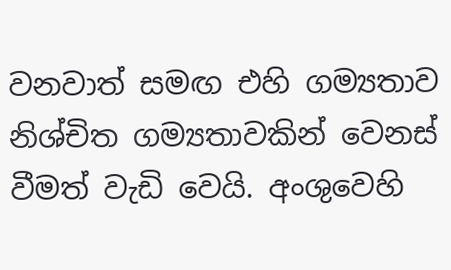වනවාත් සමඟ එහි ගම්‍යතාව නිශ්චිත ගම්‍යතාවකින් වෙනස් වීමත් වැඩි වෙයි. අංශුවෙහි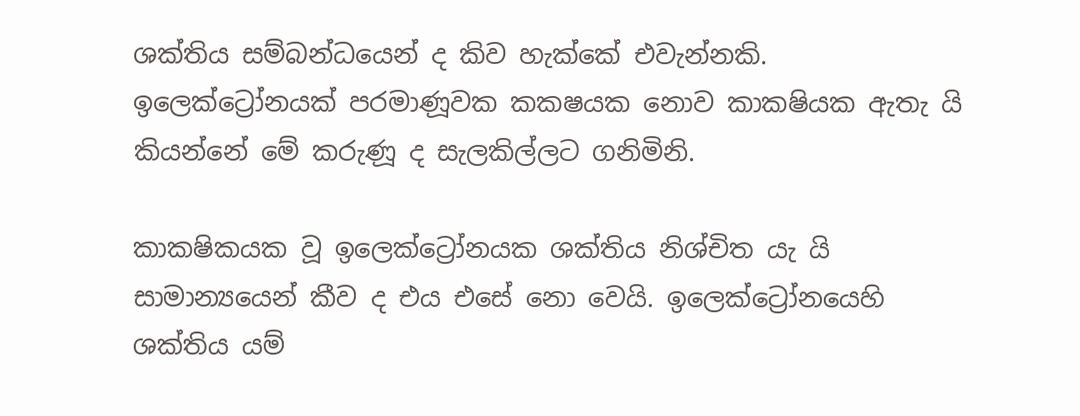ශක්තිය සම්බන්ධයෙන් ද කිව හැක්කේ එවැන්නකි. ඉලෙක්ට්‍රෝනයක් පරමාණූවක කකෂයක නොව කාකෂියක ඇතැ යි කියන්නේ මේ කරුණූ ද සැලකිල්ලට ගනිමිනි.

කාකෂිකයක වූ ඉලෙක්ට්‍රෝනයක ශක්තිය නිශ්චිත යැ යි සාමාන්‍යයෙන් කීව ද එය එසේ නො වෙයි. ඉලෙක්ට්‍රෝනයෙහි ශක්තිය යම්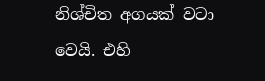නිශ්චිත අගයක් වටා වෙයි. එහි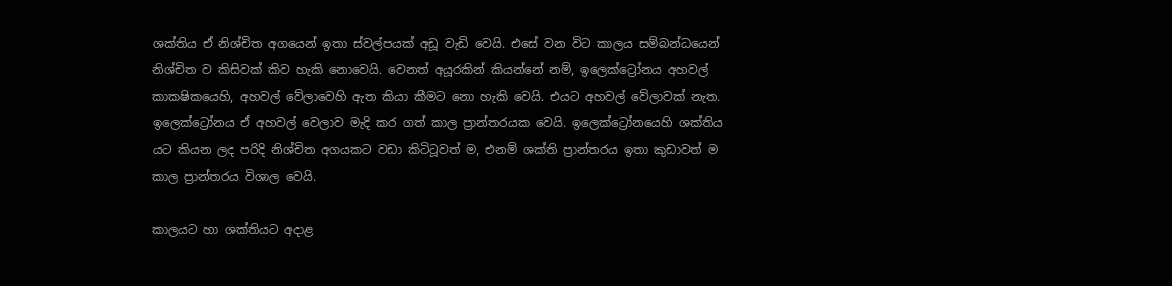ශක්තිය ඒ නිශ්චිත අගයෙන් ඉතා ස්වල්පයක් අඩූ වැඩි වෙයි. එසේ වන විට කාලය සම්බන්ධයෙන් නිශ්චිත ව කිසිවක් කිව හැකි නොවෙයි. වෙනත් අයූරකින් කියන්නේ නම්, ඉලෙක්ට්‍රෝනය අහවල් කාකෂිකයෙහි, අහවල් වේලාවෙහි ඇත කියා කීමට නො හැකි වෙයි. එයට අහවල් වේලාවක් නැත. ඉලෙක්ට්‍රෝනය ඒ අහවල් වෙලාව මැදි කර ගත් කාල ප්‍රාන්තරයක වෙයි. ඉලෙක්ට්‍රෝනයෙහි ශක්තිය යට කියන ලද පරිදි නිශ්චිත අගයකට වඩා කිටිටූවත් ම, එනම් ශක්ති ප්‍රාන්තරය ඉතා කුඩාවත් ම කාල ප්‍රාන්තරය විශාල වෙයි.

කාලයට හා ශක්තියට අදාළ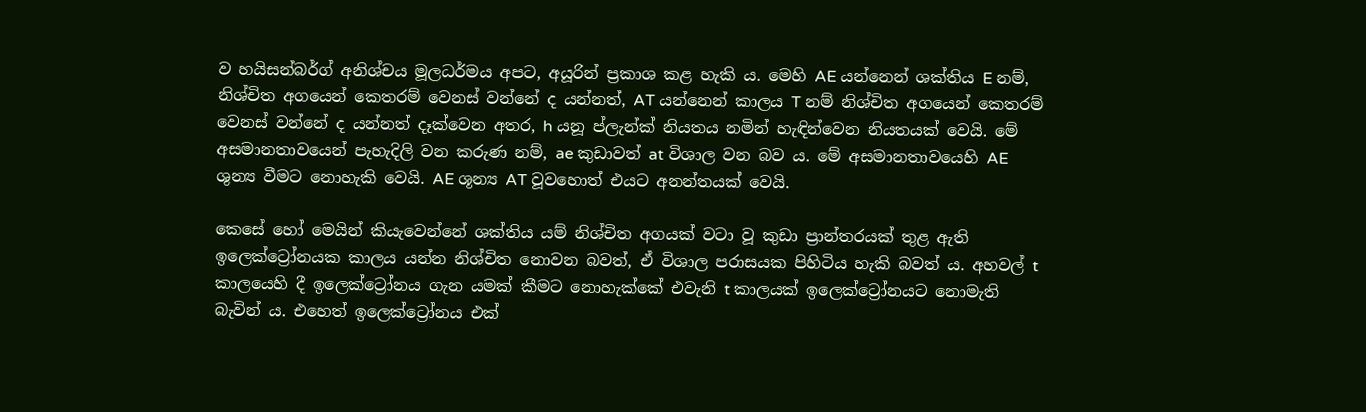ව හයිසන්බර්ග් අනිශ්චය මූලධර්මය අපට, අයූරින් ප්‍රකාශ කළ හැකි ය. මෙහි AE යන්නෙන් ශක්තිය E නම්, නිශ්චිත අගයෙන් කෙතරම් වෙනස් වන්නේ ද යන්නත්, AT යන්නෙන් කාලය T නම් නිශ්චිත අගයෙන් කෙතරම් වෙනස් වන්නේ ද යන්නත් දෑක්වෙන අතර, h යනූ ප්ලැන්ක් නියතය නමින් හැඳින්වෙන නියතයක් වෙයි. මේ අසමානතාවයෙන් පැහැදිලි වන කරුණ නම්, ae කුඩාවත් at විශාල වන බව ය. මේ අසමානතාවයෙහි AE ශුන්‍ය වීමට නොහැකි වෙයි. AE ශූන්‍ය AT වූවහොත් එයට අනන්තයක් වෙයි.

කෙසේ හෝ මෙයින් කියැවෙන්නේ ශක්තිය යම් නිශ්චිත අගයක් වටා වූ කුඩා ප්‍රාන්තරයක් තුළ ඇති ඉලෙක්ට්‍රෝනයක කාලය යන්න නිශ්චිත නොවන බවත්, ඒ විශාල පරාසයක පිහිටිය හැකි බවත් ය. අහවල් t කාලයෙහි දී ඉලෙක්ට්‍රෝනය ගැන යමක් කීමට නොහැක්කේ එවැනි t කාලයක් ඉලෙක්ට්‍රෝනයට නොමැති බැවින් ය. එහෙත් ඉලෙක්ට්‍රෝනය එක්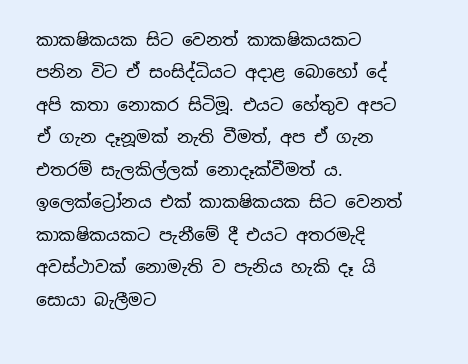කාකෂිකයක සිට වෙනත් කාකෂිකයකට පනින විට ඒ සංසිද්ධියට අදාළ බොහෝ දේ අපි කතා නොකර සිටිමූ. එයට හේතුව අපට ඒ ගැන දෑනූමක් නැති වීමත්, අප ඒ ගැන එතරම් සැලකිල්ලක් නොදෑක්වීමත් ය. ඉලෙක්ට්‍රෝනය එක් කාකෂිකයක සිට වෙනත් කාකෂිකයකට පැනීමේ දී එයට අතරමැදි අවස්ථාවක් නොමැති ව පැනිය හැකි දෑ යි සොයා බැලීමට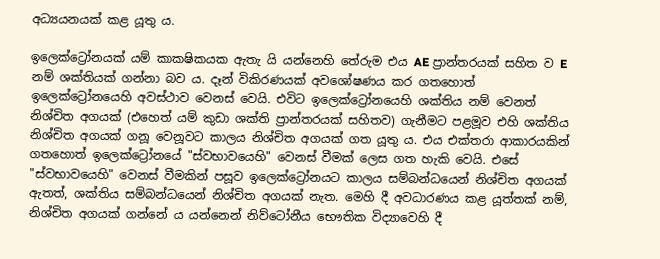අධ්‍යයනයක් කළ යූතු ය.

ඉලෙක්ට්‍රෝනයක් යම් කාකෂිකයක ඇතැ යි යන්නෙහි තේරුම එය AE ප්‍රාන්තරයක් සහිත ව E නම් ශක්තියක් ගන්නා බව ය. දෑන් විකිරණයක් අවශෝෂණය කර ගතහොත් ඉලෙක්ට්‍රෝනයෙහි අවස්ථාව වෙනස් වෙයි. එවිට ඉලෙක්ට්‍රෝනයෙහි ශක්තිය නම් වෙනත් නිශ්චිත අගයක් (එහෙත් යම් කුඩා ශක්ති ප්‍රාන්තරයක් සහිතව) ගැනීමට පළමූව එහි ශක්තිය නිශ්චිත අගයක් ගනූ වෙනූවට කාලය නිශ්චිත අගයක් ගත යූතු ය. එය එක්තරා ආකාරයකින් ගතහොත් ඉලෙක්ට්‍රෝනයේ "ස්වභාවයෙහි" වෙනස් වීමක් ලෙස ගත හැකි වෙයි. එසේ "ස්වභාවයෙහි" වෙනස් වීමකින් පසූව ඉලෙක්ට්‍රෝනයට කාලය සම්බන්ධයෙන් නිශ්චිත අගයක් ඇතත්, ශක්තිය සම්බන්ධයෙන් නිශ්චිත අගයක් නැත. මෙහි දී අවධාරණය කළ යූත්තක් නම්, නිශ්චිත අගයක් ගන්නේ ය යන්නෙන් නිව්ටෝනීය භෞතික විද්‍යාවෙහි දී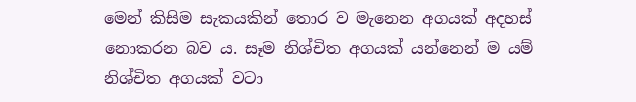මෙන් කිසිම සැකයකින් තොර ව මැනෙන අගයක් අදහස් නොකරන බව ය. සෑම නිශ්චිත අගයක් යන්නෙන් ම යම් නිශ්චිත අගයක් වටා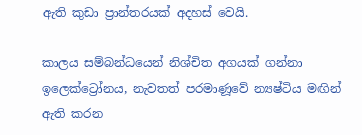ඇති කුඩා ප්‍රාන්තරයක් අදහස් වෙයි.

කාලය සම්බන්ධයෙන් නිශ්චිත අගයක් ගන්නා ඉලෙක්ට්‍රෝනය, නැවතත් පරමාණූවේ න්‍යෂ්ටිය මඟින් ඇති කරන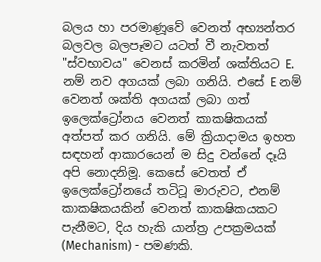බලය හා පරමාණූවේ වෙනත් අභ්‍යන්තර බලවල බලපෑමට යටත් වී නැවතත් "ස්වභාවය" වෙනස් කරමින් ශක්තියට E. නම් නව අගයක් ලබා ගනියි. එසේ E නම් වෙනත් ශක්ති අගයක් ලබා ගත් ඉලෙක්ට්‍රෝනය වෙනත් කාකෂිකයක් අත්පත් කර ගනියි. මේ ක්‍රියාදාමය ඉහත සඳහන් ආකාරයෙන් ම සිදු වන්නේ දෑයි අපි නොදනිමූ. කෙසේ වෙතත් ඒ ඉලෙක්ට්‍රෝනයේ තටිටූ මාරුවට, එනම් කාකෂිකයකින් වෙනත් කාකෂිකයකට පැනීමට, දිය හැකි යාන්ත්‍ර උපක්‍රමයක් (Mechanism) - පමණකි.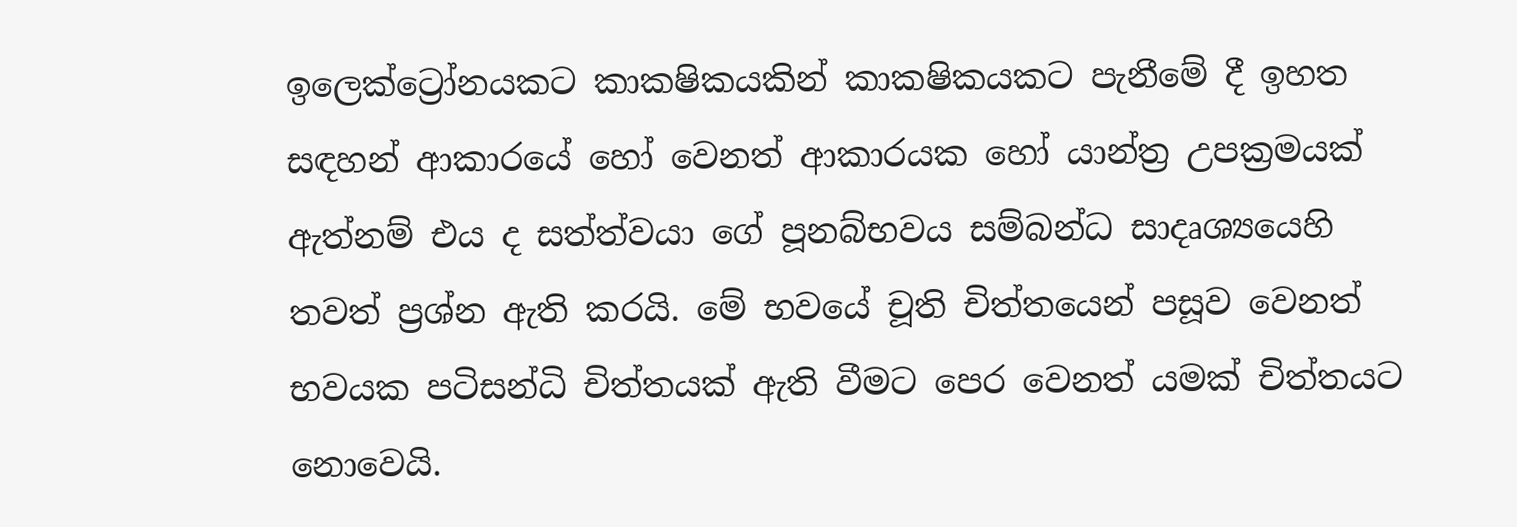ඉලෙක්ට්‍රෝනයකට කාකෂිකයකින් කාකෂිකයකට පැනීමේ දී ඉහත සඳහන් ආකාරයේ හෝ වෙනත් ආකාරයක හෝ යාන්ත්‍ර උපක්‍රමයක් ඇත්නම් එය ද සත්ත්වයා ගේ පූනබ්භවය සම්බන්ධ සාදෘශ්‍යයෙහි තවත් ප්‍රශ්න ඇති කරයි. මේ භවයේ චූති චිත්තයෙන් පසූව වෙනත් භවයක පටිසන්ධි චිත්තයක් ඇති වීමට පෙර වෙනත් යමක් චිත්තයට නොවෙයි.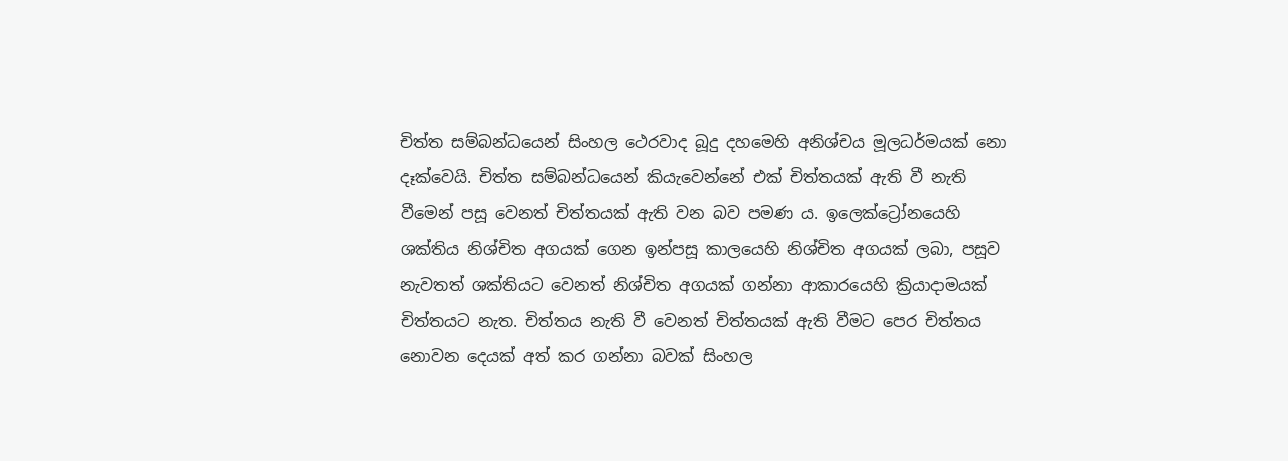චිත්ත සම්බන්ධයෙන් සිංහල ථෙරවාද බූදු දහමෙහි අනිශ්චය මූලධර්මයක් නො දෑක්වෙයි. චිත්ත සම්බන්ධයෙන් කියැවෙන්නේ එක් චිත්තයක් ඇති වී නැති වීමෙන් පසූ වෙනත් චිත්තයක් ඇති වන බව පමණ ය. ඉලෙක්ට්‍රෝනයෙහි ශක්තිය නිශ්චිත අගයක් ගෙන ඉන්පසූ කාලයෙහි නිශ්චිත අගයක් ලබා, පසූව නැවතත් ශක්තියට වෙනත් නිශ්චිත අගයක් ගන්නා ආකාරයෙහි ක්‍රියාදාමයක් චිත්තයට නැත. චිත්තය නැති වී වෙනත් චිත්තයක් ඇති වීමට පෙර චිත්තය නොවන දෙයක් අත් කර ගන්නා බවක් සිංහල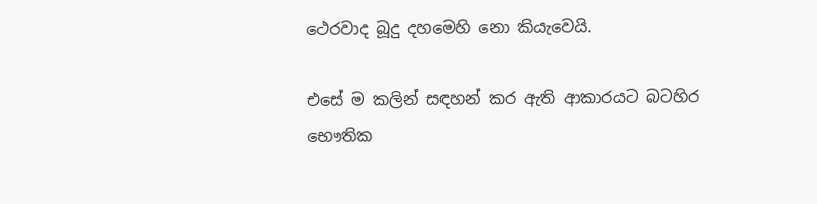ථෙරවාද බූදු දහමෙහි නො කියැවෙයි.

එසේ ම කලින් සඳහන් කර ඇති ආකාරයට බටහිර භෞතික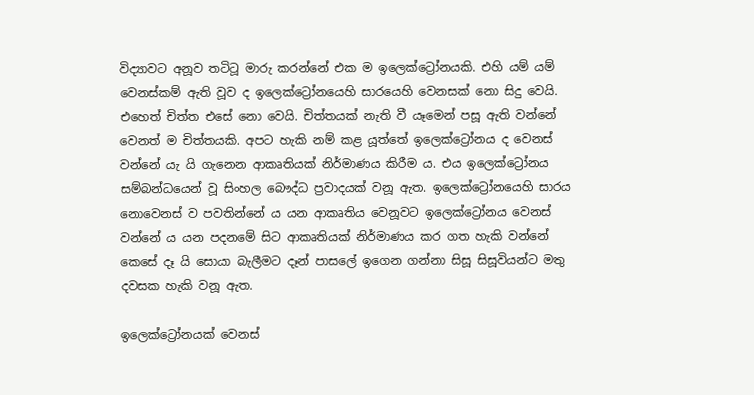විද්‍යාවට අනූව තටිටූ මාරු කරන්නේ එක ම ඉලෙක්ට්‍රෝනයකි. එහි යම් යම් වෙනස්කම් ඇති වූව ද ඉලෙක්ට්‍රෝනයෙහි සාරයෙහි වෙනසක් නො සිදු වෙයි. එහෙත් චිත්ත එසේ නො වෙයි. චිත්තයක් නැති වී යෑමෙන් පසූ ඇති වන්නේ වෙනත් ම චිත්තයකි. අපට හැකි නම් කළ යූත්තේ ඉලෙක්ට්‍රෝනය ද වෙනස් වන්නේ යැ යි ගැනෙන ආකෘතියක් නිර්මාණය කිරීම ය. එය ඉලෙක්ට්‍රෝනය සම්බන්ධයෙන් වූ සිංහල බෞද්ධ ප්‍රවාදයක් වනූ ඇත. ඉලෙක්ට්‍රෝනයෙහි සාරය නොවෙනස් ව පවතින්නේ ය යන ආකෘතිය වෙනූවට ඉලෙක්ට්‍රෝනය වෙනස් වන්නේ ය යන පදනමේ සිට ආකෘතියක් නිර්මාණය කර ගත හැකි වන්නේ කෙසේ දෑ යි සොයා බැලීමට දෑන් පාසලේ ඉගෙන ගන්නා සිසූ සිසූවියන්ට මතු දවසක හැකි වනූ ඇත.

ඉලෙක්ට්‍රෝනයක් වෙනස්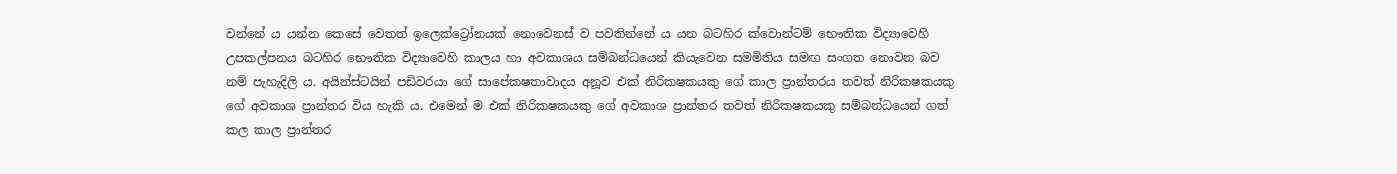වන්නේ ය යන්න කෙසේ වෙතත් ඉලෙක්ට්‍රෝනයක් නොවෙනස් ව පවතින්නේ ය යන බටහිර ක්වොන්ටම් භෞතික විද්‍යාවෙහි උපකල්පනය බටහිර භෞතික විද්‍යාවෙහි කාලය හා අවකාශය සම්බන්ධයෙන් කියැවෙන සමමිතිය සමඟ සංගත නොවන බව නම් පැහැදිලි ය. අයින්ස්ටයින් පඩිවරයා ගේ සාපේකෂතාවාදය අනූව එක් නිරිකෂකයකු ගේ කාල ප්‍රාන්තරය තවත් නිරිකෂකයකු ගේ අවකාශ ප්‍රාන්තර විය හැකි ය. එමෙන් ම එක් නිරිකෂකයකු ගේ අවකාශ ප්‍රාන්තර තවත් නිරිකෂකයකු සම්බන්ධයෙන් ගත් කල කාල ප්‍රාන්තර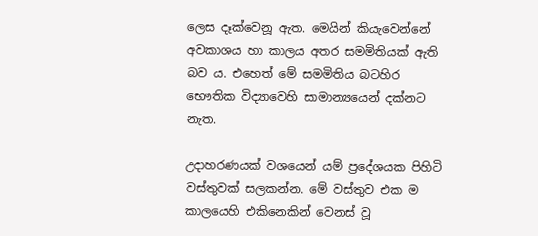ලෙස දෑක්වෙනූ ඇත. මෙයින් කියැවෙන්නේ අවකාශය හා කාලය අතර සමමිතියක් ඇති බව ය. එහෙත් මේ සමමිතිය බටහිර භෞතික විද්‍යාවෙහි සාමාන්‍යයෙන් දක්නට නැත.

උදාහරණයක් වශයෙන් යම් ප්‍රදේශයක පිහිටි වස්තුවක් සලකන්න. මේ වස්තුව එක ම කාලයෙහි එකිනෙකින් වෙනස් වූ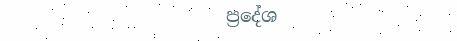ප්‍රදේශ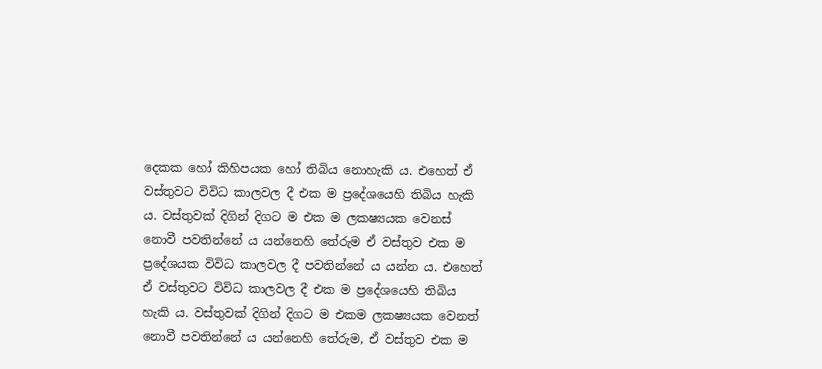දෙකක හෝ කිහිපයක හෝ තිබිය නොහැකි ය. එහෙත් ඒ වස්තුවට විවිධ කාලවල දී එක ම ප්‍රදේශයෙහි තිබිය හැකි ය. වස්තුවක් දිගින් දිගට ම එක ම ලකෂ්‍යයක වෙනස් නොවී පවතින්නේ ය යන්නෙහි තේරුම ඒ වස්තුව එක ම ප්‍රදේශයක විවිධ කාලවල දී පවතින්නේ ය යන්න ය. එහෙත් ඒ වස්තුවට විවිධ කාලවල දී එක ම ප්‍රදේශයෙහි තිබිය හැකි ය. වස්තුවක් දිගින් දිගට ම එකම ලකෂ්‍යයක වෙනත් නොවී පවතින්නේ ය යන්නෙහි තේරුම, ඒ වස්තුව එක ම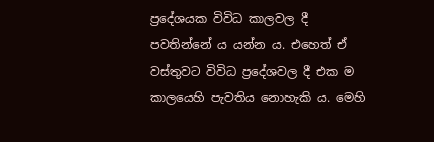ප්‍රදේශයක විවිධ කාලවල දී පවතින්නේ ය යන්න ය. එහෙත් ඒ වස්තුවට විවිධ ප්‍රදේශවල දී එක ම කාලයෙහි පැවතිය නොහැකි ය. මෙහි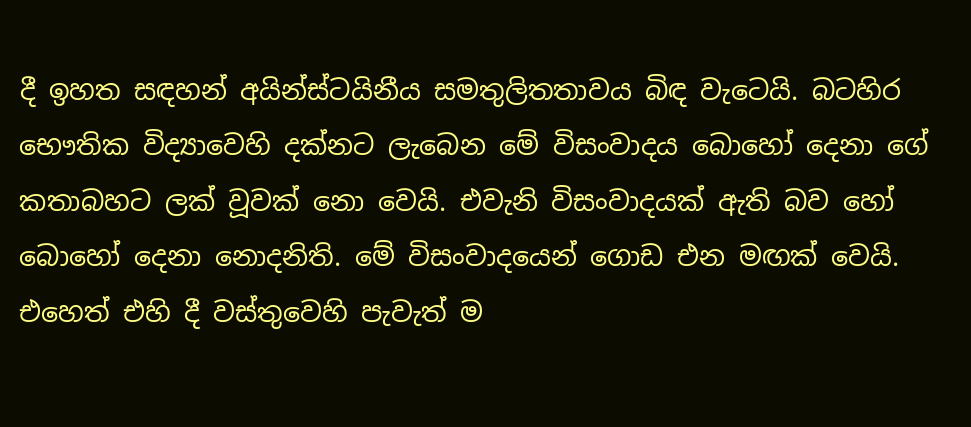දී ඉහත සඳහන් අයින්ස්ටයිනීය සමතුලිතතාවය බිඳ වැටෙයි. බටහිර භෞතික විද්‍යාවෙහි දක්නට ලැබෙන මේ විසංවාදය බොහෝ දෙනා ගේ කතාබහට ලක් වූවක් නො වෙයි. එවැනි විසංවාදයක් ඇති බව හෝ බොහෝ දෙනා නොදනිති. මේ විසංවාදයෙන් ගොඩ එන මඟක් වෙයි. එහෙත් එහි දී වස්තුවෙහි පැවැත් ම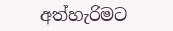අත්හැරිමට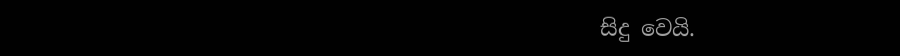සිදු වෙයි.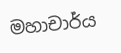මහාචාර්ය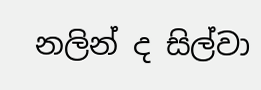නලින් ද සිල්වා